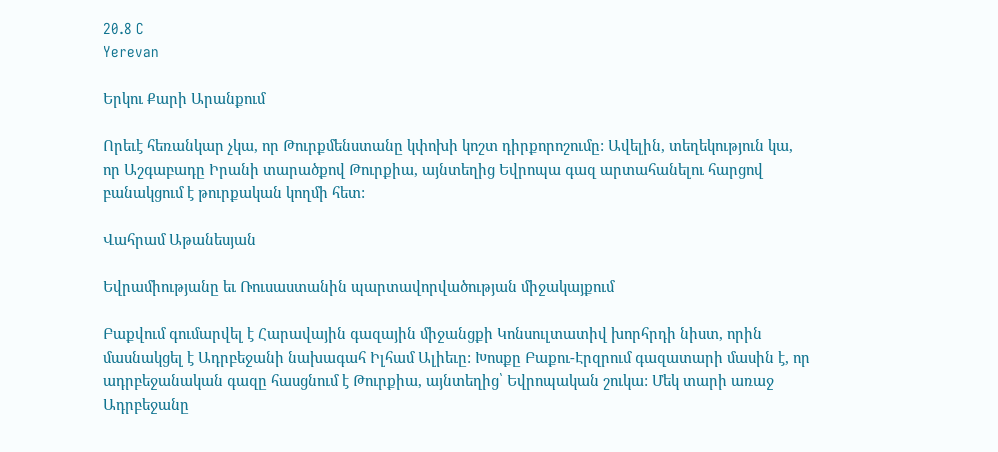20.8 C
Yerevan

Երկու Քարի Արանքում

Որեւէ հեռանկար չկա, որ Թուրքմենստանը կփոխի կոշտ դիրքորոշումը: Ավելին, տեղեկություն կա, որ Աշգաբադը Իրանի տարածքով Թուրքիա, այնտեղից Եվրոպա գազ արտահանելու հարցով բանակցում է թուրքական կողմի հետ:

Վահրամ Աթանեսյան

Եվրամիությանը եւ Ռուսաստանին պարտավորվածության միջակայքում

Բաքվում գումարվել է Հարավային գազային միջանցքի Կոնսուլտատիվ խորհրդի նիստ, որին մասնակցել է Ադրբեջանի նախագահ Իլհամ Ալիեւը: Խոսքը Բաքու-Էրզրում գազատարի մասին է, որ ադրբեջանական գազը հասցնում է Թուրքիա, այնտեղից՝ Եվրոպական շուկա: Մեկ տարի առաջ Ադրբեջանը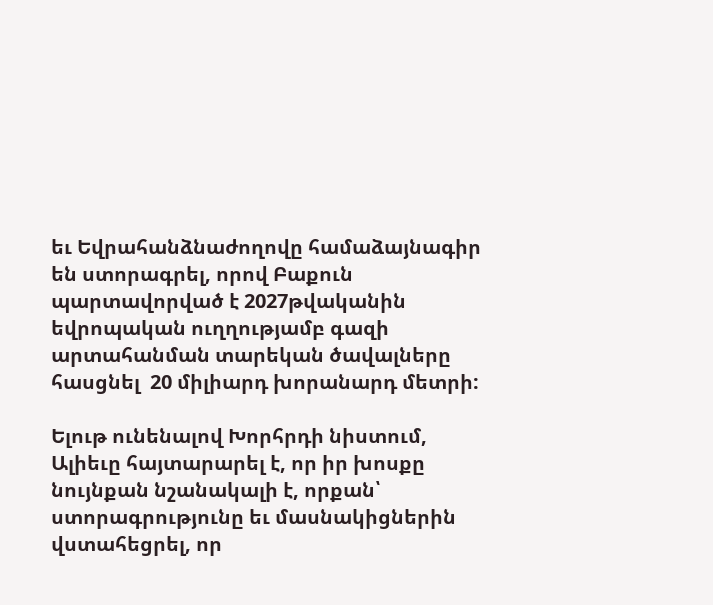եւ Եվրահանձնաժողովը համաձայնագիր են ստորագրել, որով Բաքուն պարտավորված է 2027թվականին եվրոպական ուղղությամբ գազի արտահանման տարեկան ծավալները հասցնել  20 միլիարդ խորանարդ մետրի:

Ելութ ունենալով Խորհրդի նիստում, Ալիեւը հայտարարել է, որ իր խոսքը նույնքան նշանակալի է, որքան՝ ստորագրությունը եւ մասնակիցներին վստահեցրել, որ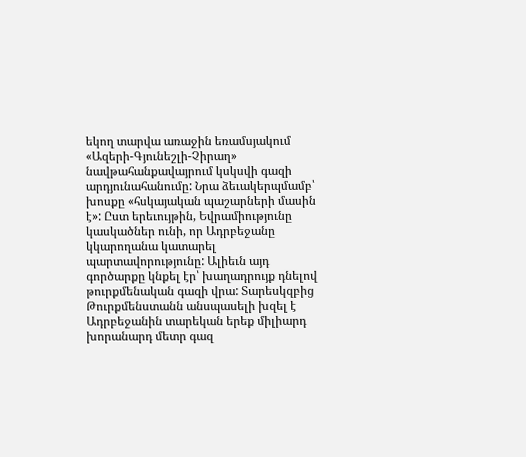եկող տարվա առաջին եռամսյակում «Ազերի-Գյունեշլի-Չիրաղ» նավթահանքավայրում կսկսվի գազի արդյունահանումը: Նրա ձեւակերպմամբ՝ խոսքը «հսկայական պաշարների մասին է»: Ըստ երեւույթին, Եվրամիությունը կասկածներ ունի, որ Ադրբեջանը կկարողանա կատարել պարտավորությունը: Ալիեւն այդ գործարքը կնքել էր՝ խաղադրույք դնելով թուրքմենական գազի վրա: Տարեսկզբից Թուրքմենստանն անսպասելի խզել է Ադրբեջանին տարեկան երեք միլիարդ խորանարդ մետր գազ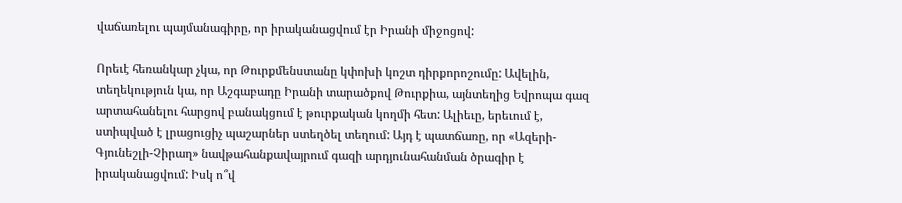վաճառելու պայմանագիրը, որ իրականացվում էր Իրանի միջոցով:

Որեւէ հեռանկար չկա, որ Թուրքմենստանը կփոխի կոշտ դիրքորոշումը: Ավելին, տեղեկություն կա, որ Աշգաբադը Իրանի տարածքով Թուրքիա, այնտեղից Եվրոպա գազ արտահանելու հարցով բանակցում է թուրքական կողմի հետ: Ալիեւը, երեւում է, ստիպված է լրացուցիչ պաշարներ ստեղծել տեղում: Այդ է պատճառը, որ «Ազերի-Գյունեշլի-Չիրաղ» նավթահանքավայրում գազի արդյունահանման ծրագիր է իրականացվում: Իսկ ո՞վ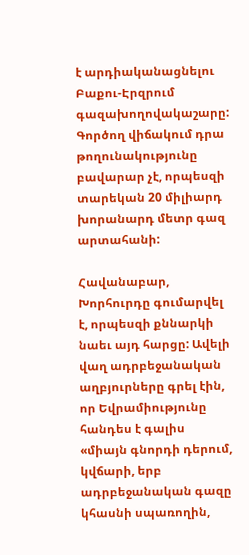է արդիականացնելու Բաքու-Էրզրում գազախողովակաշարը: Գործող վիճակում դրա թողունակությունը բավարար չէ, որպեսզի տարեկան 20 միլիարդ խորանարդ մետր գազ արտահանի:

Հավանաբար, Խորհուրդը գումարվել է, որպեսզի քննարկի նաեւ այդ հարցը: Ավելի վաղ ադրբեջանական աղբյուրները գրել էին, որ Եվրամիությունը հանդես է գալիս «միայն գնորդի դերում, կվճարի, երբ ադրբեջանական գազը կհասնի սպառողին,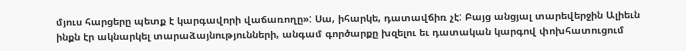մյուս հարցերը պետք է կարգավորի վաճառողը»: Սա, իհարկե, դատավճիռ չէ: Բայց անցյալ տարեվերջին Ալիեւն ինքն էր ակնարկել տարաձայնությունների, անգամ գործարքը խզելու եւ դատական կարգով փոխհատուցում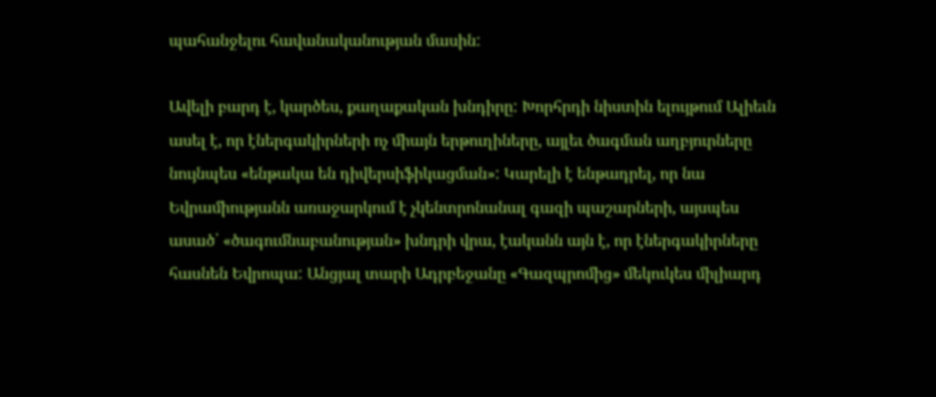պահանջելու հավանականության մասին:

Ավելի բարդ է, կարծես, քաղաքական խնդիրը: Խորհրդի նիստին ելույթում Ալիեւն ասել է, որ էներգակիրների ոչ միայն երթուղիները, այլեւ ծագման աղբյուրները նույնպես «ենթակա են դիվերսիֆիկացման»: Կարելի է ենթադրել, որ նա Եվրամիությանն առաջարկում է չկենտրոնանալ գազի պաշարների, այսպես ասած՝ «ծագումնաբանության» խնդրի վրա, էականն այն է, որ էներգակիրները հասնեն Եվրոպա: Անցյալ տարի Ադրբեջանը «Գազպրոմից» մեկուկես միլիարդ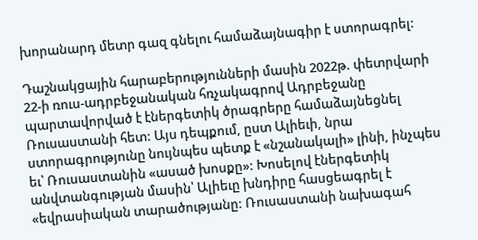խորանարդ մետր գազ գնելու համաձայնագիր է ստորագրել:

Դաշնակցային հարաբերությունների մասին 2022թ. փետրվարի 22‑ի ռուս-ադրբեջանական հռչակագրով Ադրբեջանը պարտավորված է էներգետիկ ծրագրերը համաձայնեցնել Ռուսաստանի հետ: Այս դեպքում, ըստ Ալիեւի, նրա ստորագրությունը նույնպես պետք է «նշանակալի» լինի, ինչպես եւ՝ Ռուսաստանին «ասած խոսքը»: Խոսելով էներգետիկ անվտանգության մասին՝ Ալիեւը խնդիրը հասցեագրել է «եվրասիական տարածությանը: Ռուսաստանի նախագահ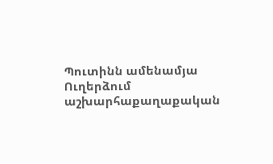Պուտինն ամենամյա Ուղերձում աշխարհաքաղաքական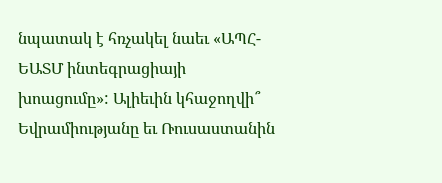նպատակ է հռչակել նաեւ «ԱՊՀ-ԵԱՏՄ ինտեգրացիայի խոացումը»: Ալիեւին կհաջողվի՞ Եվրամիությանը եւ Ռուսաստանին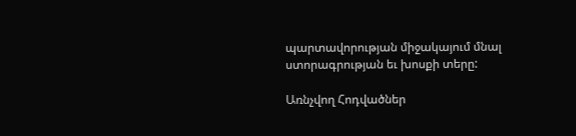պարտավորության միջակայում մնալ ստորագրության եւ խոսքի տերը:

Առնչվող Հոդվածներ